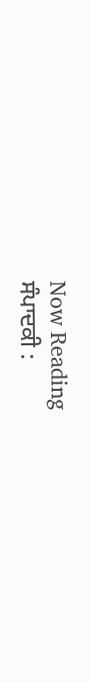Now Reading
ਸੰਪਾਦਕੀ :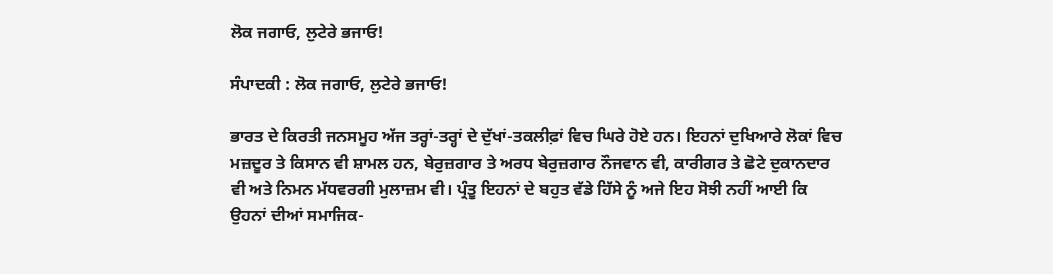ਲੋਕ ਜਗਾਓ, ਲੁਟੇਰੇ ਭਜਾਓ!

ਸੰਪਾਦਕੀ : ਲੋਕ ਜਗਾਓ, ਲੁਟੇਰੇ ਭਜਾਓ!

ਭਾਰਤ ਦੇ ਕਿਰਤੀ ਜਨਸਮੂਹ ਅੱਜ ਤਰ੍ਹਾਂ-ਤਰ੍ਹਾਂ ਦੇ ਦੁੱਖਾਂ-ਤਕਲੀਫ਼ਾਂ ਵਿਚ ਘਿਰੇ ਹੋਏ ਹਨ। ਇਹਨਾਂ ਦੁਖਿਆਰੇ ਲੋਕਾਂ ਵਿਚ ਮਜ਼ਦੂਰ ਤੇ ਕਿਸਾਨ ਵੀ ਸ਼ਾਮਲ ਹਨ, ਬੇਰੁਜ਼ਗਾਰ ਤੇ ਅਰਧ ਬੇਰੁਜ਼ਗਾਰ ਨੌਜਵਾਨ ਵੀ, ਕਾਰੀਗਰ ਤੇ ਛੋਟੇ ਦੁਕਾਨਦਾਰ ਵੀ ਅਤੇ ਨਿਮਨ ਮੱਧਵਰਗੀ ਮੁਲਾਜ਼ਮ ਵੀ। ਪ੍ਰੰਤੂ ਇਹਨਾਂ ਦੇ ਬਹੁਤ ਵੱਡੇ ਹਿੱਸੇ ਨੂੰ ਅਜੇ ਇਹ ਸੋਝੀ ਨਹੀਂ ਆਈ ਕਿ ਉਹਨਾਂ ਦੀਆਂ ਸਮਾਜਿਕ-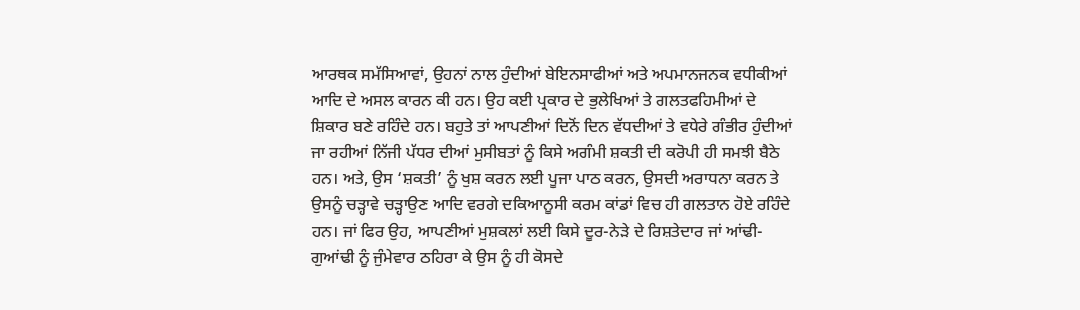ਆਰਥਕ ਸਮੱਸਿਆਵਾਂ, ਉਹਨਾਂ ਨਾਲ ਹੁੰਦੀਆਂ ਬੇਇਨਸਾਫੀਆਂ ਅਤੇ ਅਪਮਾਨਜਨਕ ਵਧੀਕੀਆਂ ਆਦਿ ਦੇ ਅਸਲ ਕਾਰਨ ਕੀ ਹਨ। ਉਹ ਕਈ ਪ੍ਰਕਾਰ ਦੇ ਭੁਲੇਖਿਆਂ ਤੇ ਗਲਤਫਹਿਮੀਆਂ ਦੇ ਸ਼ਿਕਾਰ ਬਣੇ ਰਹਿੰਦੇ ਹਨ। ਬਹੁਤੇ ਤਾਂ ਆਪਣੀਆਂ ਦਿਨੋਂ ਦਿਨ ਵੱਧਦੀਆਂ ਤੇ ਵਧੇਰੇ ਗੰਭੀਰ ਹੁੰਦੀਆਂ ਜਾ ਰਹੀਆਂ ਨਿੱਜੀ ਪੱਧਰ ਦੀਆਂ ਮੁਸੀਬਤਾਂ ਨੂੰ ਕਿਸੇ ਅਗੰਮੀ ਸ਼ਕਤੀ ਦੀ ਕਰੋਪੀ ਹੀ ਸਮਝੀ ਬੈਠੇ ਹਨ। ਅਤੇ, ਉਸ ‘ਸ਼ਕਤੀ’ ਨੂੰ ਖੁਸ਼ ਕਰਨ ਲਈ ਪੂਜਾ ਪਾਠ ਕਰਨ, ਉਸਦੀ ਅਰਾਧਨਾ ਕਰਨ ਤੇ ਉਸਨੂੰ ਚੜ੍ਹਾਵੇ ਚੜ੍ਹਾਉਣ ਆਦਿ ਵਰਗੇ ਦਕਿਆਨੂਸੀ ਕਰਮ ਕਾਂਡਾਂ ਵਿਚ ਹੀ ਗਲਤਾਨ ਹੋਏ ਰਹਿੰਦੇ ਹਨ। ਜਾਂ ਫਿਰ ਉਹ, ਆਪਣੀਆਂ ਮੁਸ਼ਕਲਾਂ ਲਈ ਕਿਸੇ ਦੂਰ-ਨੇੜੇ ਦੇ ਰਿਸ਼ਤੇਦਾਰ ਜਾਂ ਆਂਢੀ-ਗੁਆਂਢੀ ਨੂੰ ਜੁੰਮੇਵਾਰ ਠਹਿਰਾ ਕੇ ਉਸ ਨੂੰ ਹੀ ਕੋਸਦੇ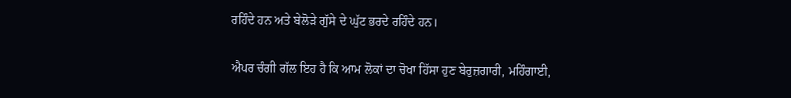ਰਹਿੰਦੇ ਹਨ ਅਤੇ ਬੇਲੋੜੇ ਗੁੱਸੇ ਦੇ ਘੁੱਟ ਭਰਦੇ ਰਹਿੰਦੇ ਹਨ।

ਐਪਰ ਚੰਗੀ ਗੱਲ ਇਹ ਹੈ ਕਿ ਆਮ ਲੋਕਾਂ ਦਾ ਚੋਖਾ ਹਿੱਸਾ ਹੁਣ ਬੇਰੁਜ਼ਗਾਰੀ, ਮਹਿੰਗਾਈ,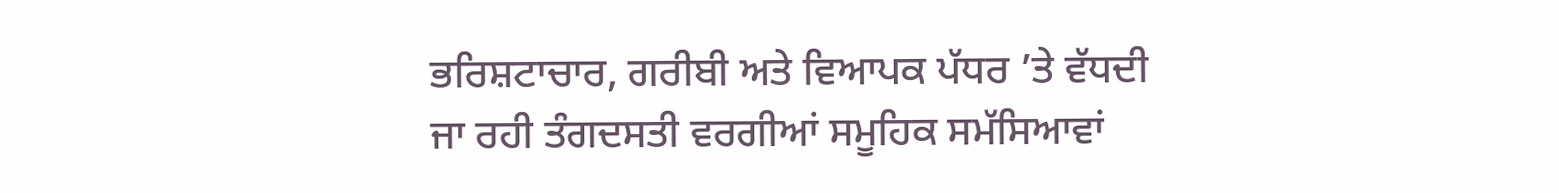ਭਰਿਸ਼ਟਾਚਾਰ, ਗਰੀਬੀ ਅਤੇ ਵਿਆਪਕ ਪੱਧਰ ’ਤੇ ਵੱਧਦੀ ਜਾ ਰਹੀ ਤੰਗਦਸਤੀ ਵਰਗੀਆਂ ਸਮੂਹਿਕ ਸਮੱਸਿਆਵਾਂ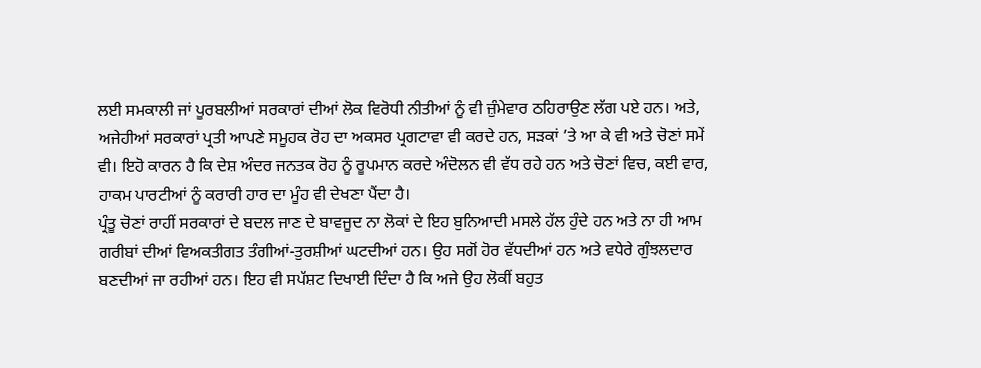ਲਈ ਸਮਕਾਲੀ ਜਾਂ ਪੂਰਬਲੀਆਂ ਸਰਕਾਰਾਂ ਦੀਆਂ ਲੋਕ ਵਿਰੋਧੀ ਨੀਤੀਆਂ ਨੂੰ ਵੀ ਜ਼ੁੰਮੇਵਾਰ ਠਹਿਰਾਉਣ ਲੱਗ ਪਏ ਹਨ। ਅਤੇ, ਅਜੇਹੀਆਂ ਸਰਕਾਰਾਂ ਪ੍ਰਤੀ ਆਪਣੇ ਸਮੂਹਕ ਰੋਹ ਦਾ ਅਕਸਰ ਪ੍ਰਗਟਾਵਾ ਵੀ ਕਰਦੇ ਹਨ, ਸੜਕਾਂ ’ਤੇ ਆ ਕੇ ਵੀ ਅਤੇ ਚੋਣਾਂ ਸਮੇਂ ਵੀ। ਇਹੋ ਕਾਰਨ ਹੈ ਕਿ ਦੇਸ਼ ਅੰਦਰ ਜਨਤਕ ਰੋਹ ਨੂੰ ਰੂਪਮਾਨ ਕਰਦੇ ਅੰਦੋਲਨ ਵੀ ਵੱਧ ਰਹੇ ਹਨ ਅਤੇ ਚੋਣਾਂ ਵਿਚ, ਕਈ ਵਾਰ, ਹਾਕਮ ਪਾਰਟੀਆਂ ਨੂੰ ਕਰਾਰੀ ਹਾਰ ਦਾ ਮੂੰਹ ਵੀ ਦੇਖਣਾ ਪੈਂਦਾ ਹੈ।
ਪ੍ਰੰਤੂ ਚੋਣਾਂ ਰਾਹੀਂ ਸਰਕਾਰਾਂ ਦੇ ਬਦਲ ਜਾਣ ਦੇ ਬਾਵਜੂਦ ਨਾ ਲੋਕਾਂ ਦੇ ਇਹ ਬੁਨਿਆਦੀ ਮਸਲੇ ਹੱਲ ਹੁੰਦੇ ਹਨ ਅਤੇ ਨਾ ਹੀ ਆਮ ਗਰੀਬਾਂ ਦੀਆਂ ਵਿਅਕਤੀਗਤ ਤੰਗੀਆਂ-ਤੁਰਸ਼ੀਆਂ ਘਟਦੀਆਂ ਹਨ। ਉਹ ਸਗੋਂ ਹੋਰ ਵੱਧਦੀਆਂ ਹਨ ਅਤੇ ਵਧੇਰੇ ਗੁੰਝਲਦਾਰ ਬਣਦੀਆਂ ਜਾ ਰਹੀਆਂ ਹਨ। ਇਹ ਵੀ ਸਪੱਸ਼ਟ ਦਿਖਾਈ ਦਿੰਦਾ ਹੈ ਕਿ ਅਜੇ ਉਹ ਲੋਕੀਂ ਬਹੁਤ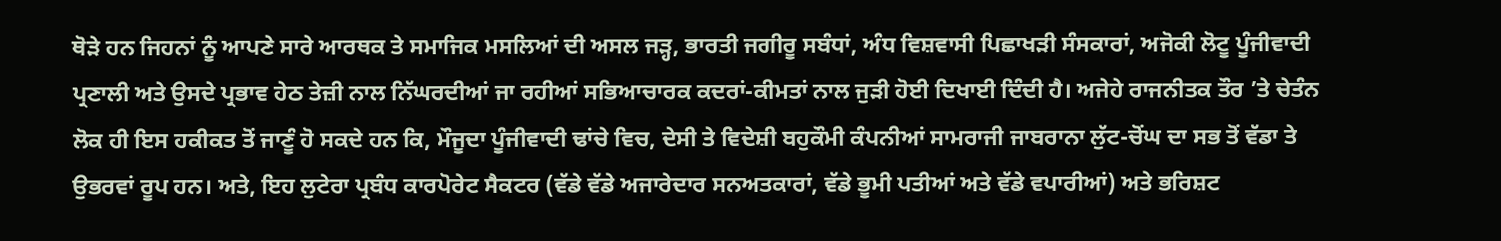ਥੋੜੇ ਹਨ ਜਿਹਨਾਂ ਨੂੰ ਆਪਣੇ ਸਾਰੇ ਆਰਥਕ ਤੇ ਸਮਾਜਿਕ ਮਸਲਿਆਂ ਦੀ ਅਸਲ ਜੜ੍ਹ, ਭਾਰਤੀ ਜਗੀਰੂ ਸਬੰਧਾਂ, ਅੰਧ ਵਿਸ਼ਵਾਸੀ ਪਿਛਾਖੜੀ ਸੰਸਕਾਰਾਂ, ਅਜੋਕੀ ਲੋਟੂ ਪੂੰਜੀਵਾਦੀ ਪ੍ਰਣਾਲੀ ਅਤੇ ਉਸਦੇ ਪ੍ਰਭਾਵ ਹੇਠ ਤੇਜ਼ੀ ਨਾਲ ਨਿੱਘਰਦੀਆਂ ਜਾ ਰਹੀਆਂ ਸਭਿਆਚਾਰਕ ਕਦਰਾਂ-ਕੀਮਤਾਂ ਨਾਲ ਜੁੜੀ ਹੋਈ ਦਿਖਾਈ ਦਿੰਦੀ ਹੈ। ਅਜੇਹੇ ਰਾਜਨੀਤਕ ਤੌਰ ’ਤੇ ਚੇਤੰਨ ਲੋਕ ਹੀ ਇਸ ਹਕੀਕਤ ਤੋਂ ਜਾਣੂੰ ਹੋ ਸਕਦੇ ਹਨ ਕਿ, ਮੌਜੂਦਾ ਪੂੰਜੀਵਾਦੀ ਢਾਂਚੇ ਵਿਚ, ਦੇਸੀ ਤੇ ਵਿਦੇਸ਼ੀ ਬਹੁਕੌਮੀ ਕੰਪਨੀਆਂ ਸਾਮਰਾਜੀ ਜਾਬਰਾਨਾ ਲੁੱਟ-ਚੋਂਘ ਦਾ ਸਭ ਤੋਂ ਵੱਡਾ ਤੇ ਉਭਰਵਾਂ ਰੂਪ ਹਨ। ਅਤੇ, ਇਹ ਲੁਟੇਰਾ ਪ੍ਰਬੰਧ ਕਾਰਪੋਰੇਟ ਸੈਕਟਰ (ਵੱਡੇ ਵੱਡੇ ਅਜਾਰੇਦਾਰ ਸਨਅਤਕਾਰਾਂ, ਵੱਡੇ ਭੂਮੀ ਪਤੀਆਂ ਅਤੇ ਵੱਡੇ ਵਪਾਰੀਆਂ) ਅਤੇ ਭਰਿਸ਼ਟ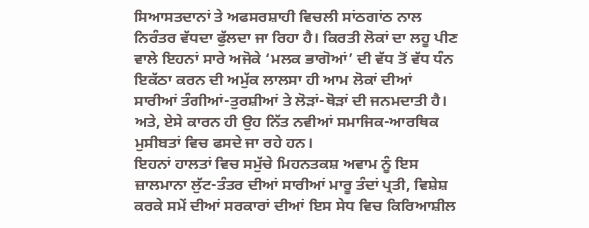ਸਿਆਸਤਦਾਨਾਂ ਤੇ ਅਫਸਰਸ਼ਾਹੀ ਵਿਚਲੀ ਸਾਂਠਗਾਂਠ ਨਾਲ ਨਿਰੰਤਰ ਵੱਧਦਾ ਫੁੱਲਦਾ ਜਾ ਰਿਹਾ ਹੈ। ਕਿਰਤੀ ਲੋਕਾਂ ਦਾ ਲਹੂ ਪੀਣ ਵਾਲੇ ਇਹਨਾਂ ਸਾਰੇ ਅਜੋਕੇ ‘ਮਲਕ ਭਾਗੋਆਂ’ ਦੀ ਵੱਧ ਤੋਂ ਵੱਧ ਧੰਨ ਇਕੱਠਾ ਕਰਨ ਦੀ ਅਮੁੱਕ ਲਾਲਸਾ ਹੀ ਆਮ ਲੋਕਾਂ ਦੀਆਂ ਸਾਰੀਆਂ ਤੰਗੀਆਂ-ਤੁਰਸ਼ੀਆਂ ਤੇ ਲੋੜਾਂ-ਥੋੜਾਂ ਦੀ ਜਨਮਦਾਤੀ ਹੈ। ਅਤੇ, ਏਸੇ ਕਾਰਨ ਹੀ ਉਹ ਨਿੱਤ ਨਵੀਆਂ ਸਮਾਜਿਕ-ਆਰਥਿਕ ਮੁਸੀਬਤਾਂ ਵਿਚ ਫਸਦੇ ਜਾ ਰਹੇ ਹਨ।
ਇਹਨਾਂ ਹਾਲਤਾਂ ਵਿਚ ਸਮੁੱਚੇ ਮਿਹਨਤਕਸ਼ ਅਵਾਮ ਨੂੰ ਇਸ ਜ਼ਾਲਮਾਨਾ ਲੁੱਟ-ਤੰਤਰ ਦੀਆਂ ਸਾਰੀਆਂ ਮਾਰੂ ਤੰਦਾਂ ਪ੍ਰਤੀ, ਵਿਸ਼ੇਸ਼ ਕਰਕੇ ਸਮੇਂ ਦੀਆਂ ਸਰਕਾਰਾਂ ਦੀਆਂ ਇਸ ਸੇਧ ਵਿਚ ਕਿਰਿਆਸ਼ੀਲ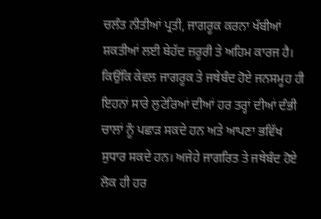ਚਲੰਤ ਨੀਤੀਆਂ ਪ੍ਰਤੀ, ਜਾਗਰੂਕ ਕਰਨਾ ਖੱਬੀਆਂ ਸ਼ਕਤੀਆਂ ਲਈ ਬੇਹੱਦ ਜ਼ਰੂਰੀ ਤੇ ਅਹਿਮ ਕਾਰਜ ਹੈ। ਕਿਉਂਕਿ ਕੇਵਲ ਜਾਗਰੂਕ ਤੇ ਜਥੇਬੰਦ ਹੋਏ ਜਨਸਮੂਹ ਹੀ ਇਹਨਾਂ ਸਾਰੇ ਲੁਟੇਰਿਆਂ ਦੀਆਂ ਹਰ ਤਰ੍ਹਾਂ ਦੀਆਂ ਦੰਭੀ ਚਾਲਾਂ ਨੂੰ ਪਛਾੜ ਸਕਦੇ ਹਨ ਅਤੇ ਆਪਣਾ ਭਵਿੱਖ ਸੁਧਾਰ ਸਕਦੇ ਹਨ। ਅਜੇਹੇ ਜਾਗਰਿਤ ਤੇ ਜਥੇਬੰਦ ਹੋਏ ਲੋਕ ਹੀ ਹਰ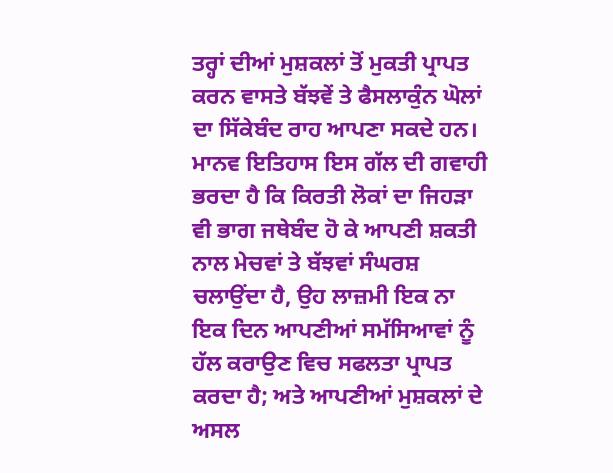ਤਰ੍ਹਾਂ ਦੀਆਂ ਮੁਸ਼ਕਲਾਂ ਤੋਂ ਮੁਕਤੀ ਪ੍ਰਾਪਤ ਕਰਨ ਵਾਸਤੇ ਬੱਝਵੇਂ ਤੇ ਫੈਸਲਾਕੁੰਨ ਘੋਲਾਂ ਦਾ ਸਿੱਕੇਬੰਦ ਰਾਹ ਆਪਣਾ ਸਕਦੇ ਹਨ। ਮਾਨਵ ਇਤਿਹਾਸ ਇਸ ਗੱਲ ਦੀ ਗਵਾਹੀ ਭਰਦਾ ਹੈ ਕਿ ਕਿਰਤੀ ਲੋਕਾਂ ਦਾ ਜਿਹੜਾ ਵੀ ਭਾਗ ਜਥੇਬੰਦ ਹੋ ਕੇ ਆਪਣੀ ਸ਼ਕਤੀ ਨਾਲ ਮੇਚਵਾਂ ਤੇ ਬੱਝਵਾਂ ਸੰਘਰਸ਼ ਚਲਾਉਂਦਾ ਹੈ, ਉਹ ਲਾਜ਼ਮੀ ਇਕ ਨਾ ਇਕ ਦਿਨ ਆਪਣੀਆਂ ਸਮੱਸਿਆਵਾਂ ਨੂੰ ਹੱਲ ਕਰਾਉਣ ਵਿਚ ਸਫਲਤਾ ਪ੍ਰਾਪਤ ਕਰਦਾ ਹੈ; ਅਤੇ ਆਪਣੀਆਂ ਮੁਸ਼ਕਲਾਂ ਦੇ ਅਸਲ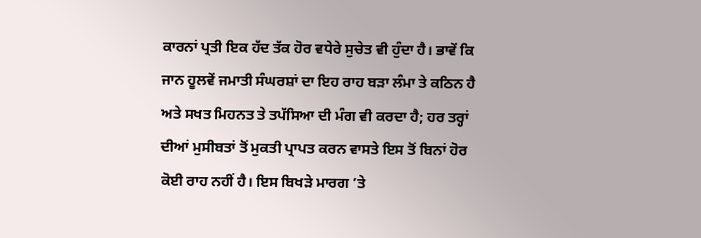ਕਾਰਨਾਂ ਪ੍ਰਤੀ ਇਕ ਹੱਦ ਤੱਕ ਹੋਰ ਵਧੇਰੇ ਸੁਚੇਤ ਵੀ ਹੁੰਦਾ ਹੈ। ਭਾਵੇਂ ਕਿ ਜਾਨ ਹੂਲਵੇਂ ਜਮਾਤੀ ਸੰਘਰਸ਼ਾਂ ਦਾ ਇਹ ਰਾਹ ਬੜਾ ਲੰਮਾ ਤੇ ਕਠਿਨ ਹੈ ਅਤੇ ਸਖਤ ਮਿਹਨਤ ਤੇ ਤਪੱਸਿਆ ਦੀ ਮੰਗ ਵੀ ਕਰਦਾ ਹੈ; ਹਰ ਤਰ੍ਹਾਂ ਦੀਆਂ ਮੁਸੀਬਤਾਂ ਤੋਂ ਮੁਕਤੀ ਪ੍ਰਾਪਤ ਕਰਨ ਵਾਸਤੇ ਇਸ ਤੋਂ ਬਿਨਾਂ ਹੋਰ ਕੋਈ ਰਾਹ ਨਹੀਂ ਹੈ। ਇਸ ਬਿਖੜੇ ਮਾਰਗ ’ਤੇ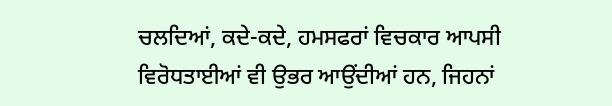ਚਲਦਿਆਂ, ਕਦੇ-ਕਦੇ, ਹਮਸਫਰਾਂ ਵਿਚਕਾਰ ਆਪਸੀ ਵਿਰੋਧਤਾਈਆਂ ਵੀ ਉਭਰ ਆਉਂਦੀਆਂ ਹਨ, ਜਿਹਨਾਂ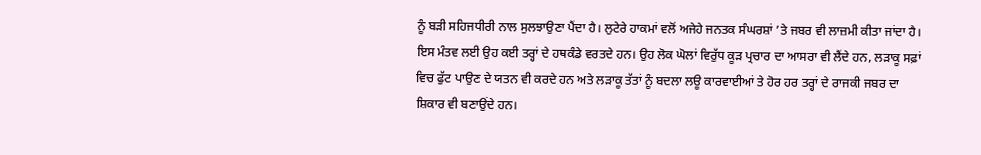ਨੂੰ ਬੜੀ ਸਹਿਜਧੀਰੀ ਨਾਲ ਸੁਲਝਾਉਣਾ ਪੈਂਦਾ ਹੈ। ਲੁਟੇਰੇ ਹਾਕਮਾਂ ਵਲੋਂ ਅਜੇਹੇ ਜਨਤਕ ਸੰਘਰਸ਼ਾਂ ’ਤੇ ਜਬਰ ਵੀ ਲਾਜ਼ਮੀ ਕੀਤਾ ਜਾਂਦਾ ਹੈ। ਇਸ ਮੰਤਵ ਲਈ ਉਹ ਕਈ ਤਰ੍ਹਾਂ ਦੇ ਹਥਕੰਡੇ ਵਰਤਦੇ ਹਨ। ਉਹ ਲੋਕ ਘੋਲਾਂ ਵਿਰੁੱਧ ਕੂੜ ਪ੍ਰਚਾਰ ਦਾ ਆਸਰਾ ਵੀ ਲੈਂਦੇ ਹਨ, ਲੜਾਕੂ ਸਫ਼ਾਂ ਵਿਚ ਫੁੱਟ ਪਾਉਣ ਦੇ ਯਤਨ ਵੀ ਕਰਦੇ ਹਨ ਅਤੇ ਲੜਾਕੂ ਤੱਤਾਂ ਨੂੰ ਬਦਲਾ ਲਊ ਕਾਰਵਾਈਆਂ ਤੇ ਹੋਰ ਹਰ ਤਰ੍ਹਾਂ ਦੇ ਰਾਜਕੀ ਜਬਰ ਦਾ ਸ਼ਿਕਾਰ ਵੀ ਬਣਾਉਂਦੇ ਹਨ।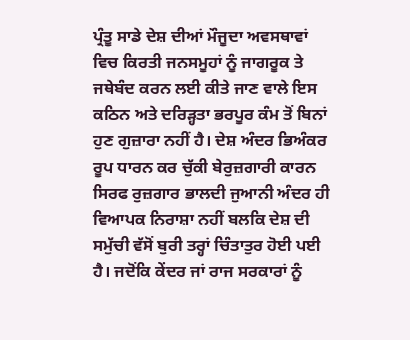ਪ੍ਰੰਤੂ ਸਾਡੇ ਦੇਸ਼ ਦੀਆਂ ਮੌਜੂਦਾ ਅਵਸਥਾਵਾਂ ਵਿਚ ਕਿਰਤੀ ਜਨਸਮੂਹਾਂ ਨੂੰ ਜਾਗਰੂਕ ਤੇ ਜਥੇਬੰਦ ਕਰਨ ਲਈ ਕੀਤੇ ਜਾਣ ਵਾਲੇ ਇਸ ਕਠਿਨ ਅਤੇ ਦਰਿੜ੍ਹਤਾ ਭਰਪੂਰ ਕੰਮ ਤੋਂ ਬਿਨਾਂ ਹੁਣ ਗੁਜ਼ਾਰਾ ਨਹੀਂ ਹੈ। ਦੇਸ਼ ਅੰਦਰ ਭਿਅੰਕਰ ਰੂਪ ਧਾਰਨ ਕਰ ਚੁੱਕੀ ਬੇਰੁਜ਼ਗਾਰੀ ਕਾਰਨ ਸਿਰਫ ਰੁਜ਼ਗਾਰ ਭਾਲਦੀ ਜੁਆਨੀ ਅੰਦਰ ਹੀ ਵਿਆਪਕ ਨਿਰਾਸ਼ਾ ਨਹੀਂ ਬਲਕਿ ਦੇਸ਼ ਦੀ ਸਮੁੱਚੀ ਵੱਸੋਂ ਬੁਰੀ ਤਰ੍ਹਾਂ ਚਿੰਤਾਤੁਰ ਹੋਈ ਪਈ ਹੈ। ਜਦੋਂਕਿ ਕੇਂਦਰ ਜਾਂ ਰਾਜ ਸਰਕਾਰਾਂ ਨੂੰ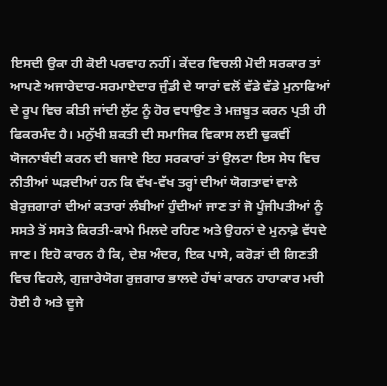ਇਸਦੀ ਉਕਾ ਹੀ ਕੋਈ ਪਰਵਾਹ ਨਹੀਂ। ਕੇਂਦਰ ਵਿਚਲੀ ਮੋਦੀ ਸਰਕਾਰ ਤਾਂ ਆਪਣੇ ਅਜਾਰੇਦਾਰ-ਸਰਮਾਏਦਾਰ ਜੁੰਡੀ ਦੇ ਯਾਰਾਂ ਵਲੋਂ ਵੱਡੇ ਵੱਡੇ ਮੁਨਾਫਿਆਂ ਦੇ ਰੂਪ ਵਿਚ ਕੀਤੀ ਜਾਂਦੀ ਲੁੱਟ ਨੂੰ ਹੋਰ ਵਧਾਉਣ ਤੇ ਮਜ਼ਬੂਤ ਕਰਨ ਪ੍ਰਤੀ ਹੀ ਫਿਕਰਮੰਦ ਹੈ। ਮਨੁੱਖੀ ਸ਼ਕਤੀ ਦੀ ਸਮਾਜਿਕ ਵਿਕਾਸ ਲਈ ਢੁਕਵੀਂ ਯੋਜਨਾਬੰਦੀ ਕਰਨ ਦੀ ਬਜਾਏ ਇਹ ਸਰਕਾਰਾਂ ਤਾਂ ਉਲਟਾ ਇਸ ਸੇਧ ਵਿਚ ਨੀਤੀਆਂ ਘੜਦੀਆਂ ਹਨ ਕਿ ਵੱਖ-ਵੱਖ ਤਰ੍ਹਾਂ ਦੀਆਂ ਯੋਗਤਾਵਾਂ ਵਾਲੇ ਬੇਰੁਜ਼ਗਾਰਾਂ ਦੀਆਂ ਕਤਾਰਾਂ ਲੰਬੀਆਂ ਹੁੰਦੀਆਂ ਜਾਣ ਤਾਂ ਜੋ ਪੂੰਜੀਪਤੀਆਂ ਨੂੰ ਸਸਤੇ ਤੋਂ ਸਸਤੇ ਕਿਰਤੀ-ਕਾਮੇ ਮਿਲਦੇ ਰਹਿਣ ਅਤੇ ਉਹਨਾਂ ਦੇ ਮੁਨਾਫ਼ੇ ਵੱਧਦੇ ਜਾਣ। ਇਹੋ ਕਾਰਨ ਹੈ ਕਿ, ਦੇਸ਼ ਅੰਦਰ, ਇਕ ਪਾਸੇ, ਕਰੋੜਾਂ ਦੀ ਗਿਣਤੀ ਵਿਚ ਵਿਹਲੇ, ਗੁਜ਼ਾਰੇਯੋਗ ਰੁਜ਼ਗਾਰ ਭਾਲਦੇ ਹੱਥਾਂ ਕਾਰਨ ਹਾਹਾਕਾਰ ਮਚੀ ਹੋਈ ਹੈ ਅਤੇ ਦੂਜੇ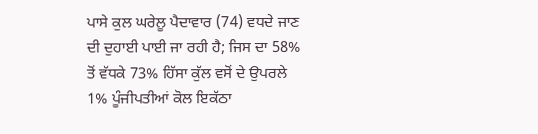ਪਾਸੇ ਕੁਲ ਘਰੇਲੂ ਪੈਦਾਵਾਰ (74) ਵਧਦੇ ਜਾਣ ਦੀ ਦੁਹਾਈ ਪਾਈ ਜਾ ਰਹੀ ਹੈ; ਜਿਸ ਦਾ 58% ਤੋਂ ਵੱਧਕੇ 73% ਹਿੱਸਾ ਕੁੱਲ ਵਸੋਂ ਦੇ ਉਪਰਲੇ 1% ਪੂੰਜੀਪਤੀਆਂ ਕੋਲ ਇਕੱਠਾ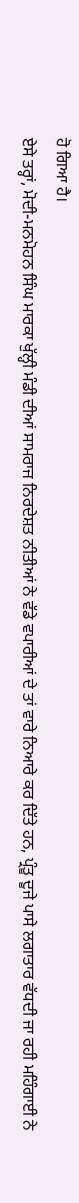ਹੋ ਗਿਆ ਹੈ।
ਏਸੇ ਤਰ੍ਹਾਂ, ਮੋਦੀ-ਮਨਮੋਹਨ ਸਿੰਘ ਮਾਰਕਾ ਖੁੱਲ੍ਹੀ ਮੰਡੀ ਦੀਆਂ ਸਾਮਰਾਜ ਨਿਰਦੇਸ਼ਤ ਨੀਤੀਆਂ ਨੇ ਵੱਡੇ ਵਪਾਰੀਆਂ ਦੇ ਤਾਂ ਵਾਰੇ ਨਿਆਰੇ ਕਰ ਦਿੱਤੇ ਹਨ, ਪ੍ਰੰਤੂ ਦੂਜੇ ਪਾਸੇ ਲਗਾਤਾਰ ਵੱਧਦੀ ਜਾ ਰਹੀ ਮਹਿੰਗਾਈ ਨੇ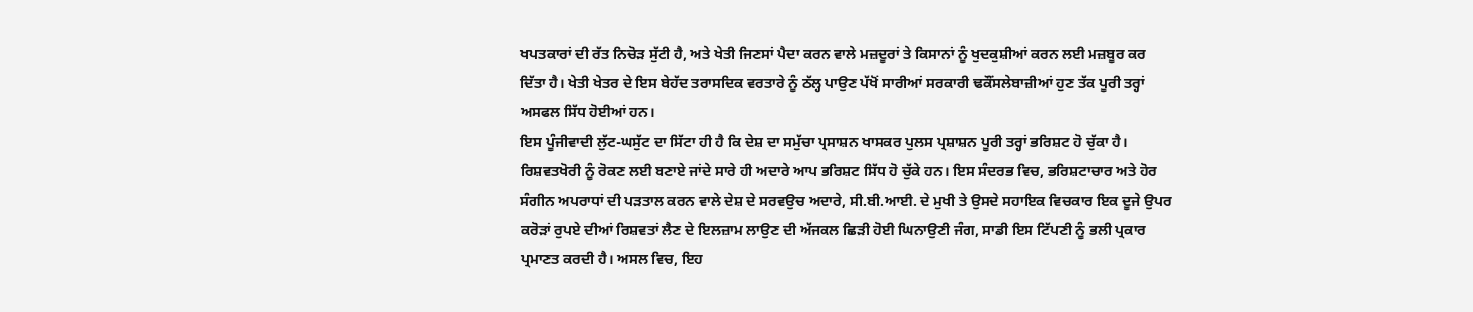ਖਪਤਕਾਰਾਂ ਦੀ ਰੱਤ ਨਿਚੋੜ ਸੁੱਟੀ ਹੈ, ਅਤੇ ਖੇਤੀ ਜਿਣਸਾਂ ਪੈਦਾ ਕਰਨ ਵਾਲੇ ਮਜ਼ਦੂਰਾਂ ਤੇ ਕਿਸਾਨਾਂ ਨੂੰ ਖੁਦਕੁਸ਼ੀਆਂ ਕਰਨ ਲਈ ਮਜ਼ਬੂਰ ਕਰ ਦਿੱਤਾ ਹੈ। ਖੇਤੀ ਖੇਤਰ ਦੇ ਇਸ ਬੇਹੱਦ ਤਰਾਸਦਿਕ ਵਰਤਾਰੇ ਨੂੰ ਠੱਲ੍ਹ ਪਾਉਣ ਪੱਖੋਂ ਸਾਰੀਆਂ ਸਰਕਾਰੀ ਢਕੌਂਸਲੇਬਾਜ਼ੀਆਂ ਹੁਣ ਤੱਕ ਪੂਰੀ ਤਰ੍ਹਾਂ ਅਸਫਲ ਸਿੱਧ ਹੋਈਆਂ ਹਨ।
ਇਸ ਪੂੰਜੀਵਾਦੀ ਲੁੱਟ-ਘਸੁੱਟ ਦਾ ਸਿੱਟਾ ਹੀ ਹੈ ਕਿ ਦੇਸ਼ ਦਾ ਸਮੁੱਚਾ ਪ੍ਰਸਾਸ਼ਨ ਖਾਸਕਰ ਪੁਲਸ ਪ੍ਰਸ਼ਾਸ਼ਨ ਪੂਰੀ ਤਰ੍ਹਾਂ ਭਰਿਸ਼ਟ ਹੋ ਚੁੱਕਾ ਹੈ। ਰਿਸ਼ਵਤਖੋਰੀ ਨੂੰ ਰੋਕਣ ਲਈ ਬਣਾਏ ਜਾਂਦੇ ਸਾਰੇ ਹੀ ਅਦਾਰੇ ਆਪ ਭਰਿਸ਼ਟ ਸਿੱਧ ਹੋ ਚੁੱਕੇ ਹਨ। ਇਸ ਸੰਦਰਭ ਵਿਚ, ਭਰਿਸ਼ਟਾਚਾਰ ਅਤੇ ਹੋਰ ਸੰਗੀਨ ਅਪਰਾਧਾਂ ਦੀ ਪੜਤਾਲ ਕਰਨ ਵਾਲੇ ਦੇਸ਼ ਦੇ ਸਰਵਉਚ ਅਦਾਰੇ, ਸੀ.ਬੀ.ਆਈ. ਦੇ ਮੁਖੀ ਤੇ ਉਸਦੇ ਸਹਾਇਕ ਵਿਚਕਾਰ ਇਕ ਦੂਜੇ ਉਪਰ ਕਰੋੜਾਂ ਰੁਪਏ ਦੀਆਂ ਰਿਸ਼ਵਤਾਂ ਲੈਣ ਦੇ ਇਲਜ਼ਾਮ ਲਾਉਣ ਦੀ ਅੱਜਕਲ ਛਿੜੀ ਹੋਈ ਘਿਨਾਉਣੀ ਜੰਗ, ਸਾਡੀ ਇਸ ਟਿੱਪਣੀ ਨੂੰ ਭਲੀ ਪ੍ਰਕਾਰ ਪ੍ਰਮਾਣਤ ਕਰਦੀ ਹੈ। ਅਸਲ ਵਿਚ, ਇਹ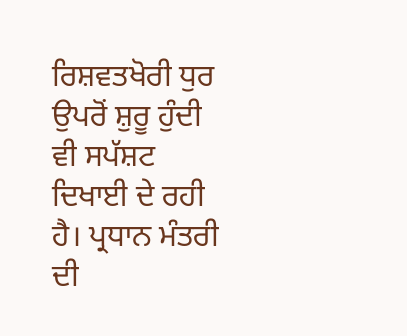ਰਿਸ਼ਵਤਖੋਰੀ ਧੁਰ ਉਪਰੋਂ ਸ਼ੁਰੂ ਹੁੰਦੀ ਵੀ ਸਪੱਸ਼ਟ ਦਿਖਾਈ ਦੇ ਰਹੀ ਹੈ। ਪ੍ਰਧਾਨ ਮੰਤਰੀ ਦੀ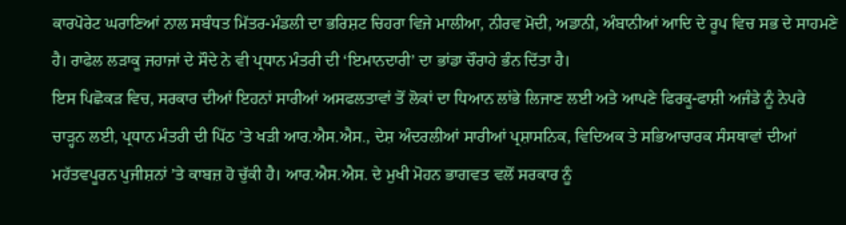ਕਾਰਪੋਰੇਟ ਘਰਾਣਿਆਂ ਨਾਲ ਸਬੰਧਤ ਮਿੱਤਰ-ਮੰਡਲੀ ਦਾ ਭਰਿਸ਼ਟ ਚਿਹਰਾ ਵਿਜੇ ਮਾਲੀਆ, ਨੀਰਵ ਮੋਦੀ, ਅਡਾਨੀ, ਅੰਬਾਨੀਆਂ ਆਦਿ ਦੇ ਰੂਪ ਵਿਚ ਸਭ ਦੇ ਸਾਹਮਣੇ ਹੈ। ਰਾਫੇਲ ਲੜਾਕੂ ਜਹਾਜਾਂ ਦੇ ਸੌਦੇ ਨੇ ਵੀ ਪ੍ਰਧਾਨ ਮੰਤਰੀ ਦੀ ‘ਇਮਾਨਦਾਰੀ’ ਦਾ ਭਾਂਡਾ ਚੌਰਾਹੇ ਭੰਨ ਦਿੱਤਾ ਹੈ।
ਇਸ ਪਿਛੋਕੜ ਵਿਚ, ਸਰਕਾਰ ਦੀਆਂ ਇਹਨਾਂ ਸਾਰੀਆਂ ਅਸਫਲਤਾਵਾਂ ਤੋਂ ਲੋਕਾਂ ਦਾ ਧਿਆਨ ਲਾਂਭੇ ਲਿਜਾਣ ਲਈ ਅਤੇ ਆਪਣੇ ਫਿਰਕੂ-ਫਾਸ਼ੀ ਅਜੰਡੇ ਨੂੰ ਨੇਪਰੇ ਚਾੜ੍ਹਨ ਲਈ, ਪ੍ਰਧਾਨ ਮੰਤਰੀ ਦੀ ਪਿੱਠ ’ਤੇ ਖੜੀ ਆਰ.ਐਸ.ਐਸ., ਦੇਸ਼ ਅੰਦਰਲੀਆਂ ਸਾਰੀਆਂ ਪ੍ਰਸ਼ਾਸਨਿਕ, ਵਿਦਿਅਕ ਤੇ ਸਭਿਆਚਾਰਕ ਸੰਸਥਾਵਾਂ ਦੀਆਂ ਮਹੱਤਵਪੂਰਨ ਪੁਜੀਸ਼ਨਾਂ ’ਤੇ ਕਾਬਜ਼ ਹੋ ਚੁੱਕੀ ਹੈ। ਆਰ.ਐਸ.ਐਸ. ਦੇ ਮੁਖੀ ਮੋਹਨ ਭਾਗਵਤ ਵਲੋਂ ਸਰਕਾਰ ਨੂੰ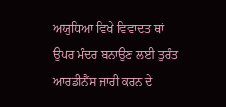ਅਯੁਧਿਆ ਵਿਖੇ ਵਿਵਾਦਤ ਥਾਂ ਉਪਰ ਮੰਦਰ ਬਨਾਉਣ ਲਈ ਤੁਰੰਤ ਆਰਡੀਨੈਂਸ ਜਾਰੀ ਕਰਨ ਦੇ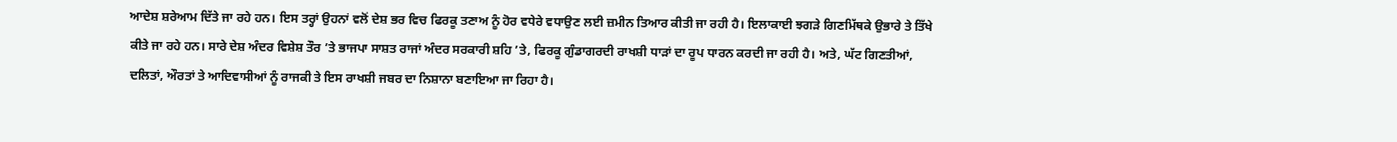ਆਦੇਸ਼ ਸ਼ਰੇਆਮ ਦਿੱਤੇ ਜਾ ਰਹੇ ਹਨ। ਇਸ ਤਰ੍ਹਾਂ ਉਹਨਾਂ ਵਲੋਂ ਦੇਸ਼ ਭਰ ਵਿਚ ਫਿਰਕੂ ਤਣਾਅ ਨੂੰ ਹੋਰ ਵਧੇਰੇ ਵਧਾਉਣ ਲਈ ਜ਼ਮੀਨ ਤਿਆਰ ਕੀਤੀ ਜਾ ਰਹੀ ਹੈ। ਇਲਾਕਾਈ ਝਗੜੇ ਗਿਣਮਿੱਥਕੇ ਉਭਾਰੇ ਤੇ ਤਿੱਖੇ ਕੀਤੇ ਜਾ ਰਹੇ ਹਨ। ਸਾਰੇ ਦੇਸ਼ ਅੰਦਰ ਵਿਸ਼ੇਸ਼ ਤੌਰ ’ਤੇ ਭਾਜਪਾ ਸਾਸ਼ਤ ਰਾਜਾਂ ਅੰਦਰ ਸਰਕਾਰੀ ਸ਼ਹਿ ’ਤੇ, ਫਿਰਕੂ ਗੁੰਡਾਗਰਦੀ ਰਾਖਸ਼ੀ ਧਾੜਾਂ ਦਾ ਰੂਪ ਧਾਰਨ ਕਰਦੀ ਜਾ ਰਹੀ ਹੈ। ਅਤੇ, ਘੱਟ ਗਿਣਤੀਆਂ, ਦਲਿਤਾਂ, ਔਰਤਾਂ ਤੇ ਆਦਿਵਾਸੀਆਂ ਨੂੰ ਰਾਜਕੀ ਤੇ ਇਸ ਰਾਖਸ਼ੀ ਜਬਰ ਦਾ ਨਿਸ਼ਾਨਾ ਬਣਾਇਆ ਜਾ ਰਿਹਾ ਹੈ।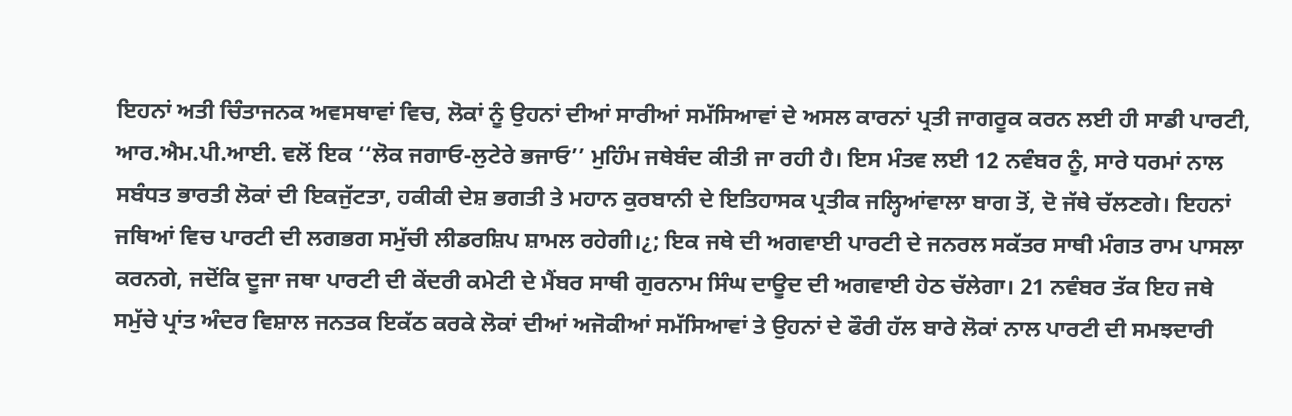ਇਹਨਾਂ ਅਤੀ ਚਿੰਤਾਜਨਕ ਅਵਸਥਾਵਾਂ ਵਿਚ, ਲੋਕਾਂ ਨੂੰ ਉਹਨਾਂ ਦੀਆਂ ਸਾਰੀਆਂ ਸਮੱਸਿਆਵਾਂ ਦੇ ਅਸਲ ਕਾਰਨਾਂ ਪ੍ਰਤੀ ਜਾਗਰੂਕ ਕਰਨ ਲਈ ਹੀ ਸਾਡੀ ਪਾਰਟੀ, ਆਰ.ਐਮ.ਪੀ.ਆਈ. ਵਲੋਂ ਇਕ ‘‘ਲੋਕ ਜਗਾਓ-ਲੁਟੇਰੇ ਭਜਾਓ’’ ਮੁਹਿੰਮ ਜਥੇਬੰਦ ਕੀਤੀ ਜਾ ਰਹੀ ਹੈ। ਇਸ ਮੰਤਵ ਲਈ 12 ਨਵੰਬਰ ਨੂੰ, ਸਾਰੇ ਧਰਮਾਂ ਨਾਲ ਸਬੰਧਤ ਭਾਰਤੀ ਲੋਕਾਂ ਦੀ ਇਕਜੁੱਟਤਾ, ਹਕੀਕੀ ਦੇਸ਼ ਭਗਤੀ ਤੇ ਮਹਾਨ ਕੁਰਬਾਨੀ ਦੇ ਇਤਿਹਾਸਕ ਪ੍ਰਤੀਕ ਜਲ੍ਹਿਆਂਵਾਲਾ ਬਾਗ ਤੋਂ, ਦੋ ਜੱਥੇ ਚੱਲਣਗੇ। ਇਹਨਾਂ ਜਥਿਆਂ ਵਿਚ ਪਾਰਟੀ ਦੀ ਲਗਭਗ ਸਮੁੱਚੀ ਲੀਡਰਸ਼ਿਪ ਸ਼ਾਮਲ ਰਹੇਗੀ।¿; ਇਕ ਜਥੇ ਦੀ ਅਗਵਾਈ ਪਾਰਟੀ ਦੇ ਜਨਰਲ ਸਕੱਤਰ ਸਾਥੀ ਮੰਗਤ ਰਾਮ ਪਾਸਲਾ ਕਰਨਗੇ, ਜਦੋਂਕਿ ਦੂਜਾ ਜਥਾ ਪਾਰਟੀ ਦੀ ਕੇਂਦਰੀ ਕਮੇਟੀ ਦੇ ਮੈਂਬਰ ਸਾਥੀ ਗੁਰਨਾਮ ਸਿੰਘ ਦਾਊਦ ਦੀ ਅਗਵਾਈ ਹੇਠ ਚੱਲੇਗਾ। 21 ਨਵੰਬਰ ਤੱਕ ਇਹ ਜਥੇ ਸਮੁੱਚੇ ਪ੍ਰਾਂਤ ਅੰਦਰ ਵਿਸ਼ਾਲ ਜਨਤਕ ਇਕੱਠ ਕਰਕੇ ਲੋਕਾਂ ਦੀਆਂ ਅਜੋਕੀਆਂ ਸਮੱਸਿਆਵਾਂ ਤੇ ਉਹਨਾਂ ਦੇ ਫੌਰੀ ਹੱਲ ਬਾਰੇ ਲੋਕਾਂ ਨਾਲ ਪਾਰਟੀ ਦੀ ਸਮਝਦਾਰੀ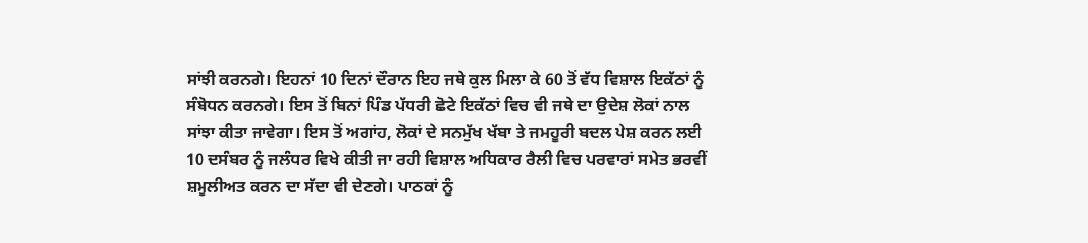ਸਾਂਝੀ ਕਰਨਗੇ। ਇਹਨਾਂ 10 ਦਿਨਾਂ ਦੌਰਾਨ ਇਹ ਜਥੇ ਕੁਲ ਮਿਲਾ ਕੇ 60 ਤੋਂ ਵੱਧ ਵਿਸ਼ਾਲ ਇਕੱਠਾਂ ਨੂੰ ਸੰਬੋਧਨ ਕਰਨਗੇ। ਇਸ ਤੋਂ ਬਿਨਾਂ ਪਿੰਡ ਪੱਧਰੀ ਛੋਟੇ ਇਕੱਠਾਂ ਵਿਚ ਵੀ ਜਥੇ ਦਾ ਉਦੇਸ਼ ਲੋਕਾਂ ਨਾਲ ਸਾਂਝਾ ਕੀਤਾ ਜਾਵੇਗਾ। ਇਸ ਤੋਂ ਅਗਾਂਹ, ਲੋਕਾਂ ਦੇ ਸਨਮੁੱਖ ਖੱਬਾ ਤੇ ਜਮਹੂਰੀ ਬਦਲ ਪੇਸ਼ ਕਰਨ ਲਈ 10 ਦਸੰਬਰ ਨੂੰ ਜਲੰਧਰ ਵਿਖੇ ਕੀਤੀ ਜਾ ਰਹੀ ਵਿਸ਼ਾਲ ਅਧਿਕਾਰ ਰੈਲੀ ਵਿਚ ਪਰਵਾਰਾਂ ਸਮੇਤ ਭਰਵੀਂ ਸ਼ਮੂਲੀਅਤ ਕਰਨ ਦਾ ਸੱਦਾ ਵੀ ਦੇਣਗੇ। ਪਾਠਕਾਂ ਨੂੰ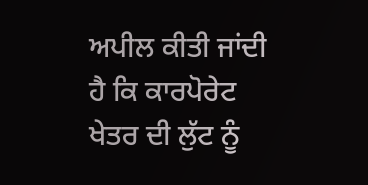ਅਪੀਲ ਕੀਤੀ ਜਾਂਦੀ ਹੈ ਕਿ ਕਾਰਪੋਰੇਟ ਖੇਤਰ ਦੀ ਲੁੱਟ ਨੂੰ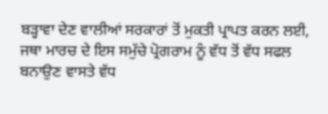ਬੜ੍ਹਾਵਾ ਦੇਣ ਵਾਲੀਆਂ ਸਰਕਾਰਾਂ ਤੋਂ ਮੁਕਤੀ ਪ੍ਰਾਪਤ ਕਰਨ ਲਈ, ਜਥਾ ਮਾਰਚ ਦੇ ਇਸ ਸਮੁੱਚੇ ਪ੍ਰੋਗਰਾਮ ਨੂੰ ਵੱਧ ਤੋਂ ਵੱਧ ਸਫਲ ਬਨਾਉਣ ਵਾਸਤੇ ਵੱਧ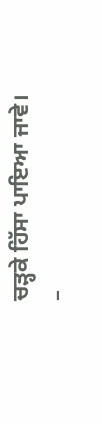ਚੜ੍ਹਕੇ ਹਿੱਸਾ ਪਾਇਆ ਜਾਵੇ।
–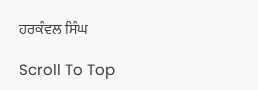ਹਰਕੰਵਲ ਸਿੰਘ

Scroll To Top